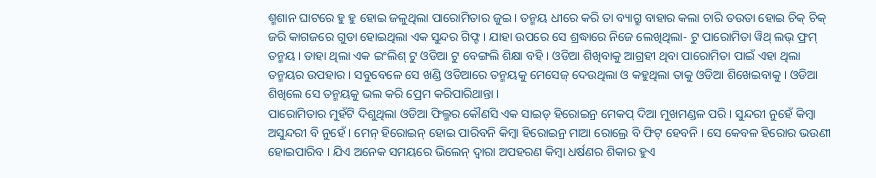ଶ୍ମଶାନ ଘାଟରେ ହୁ ହୁ ହୋଇ ଜଳୁଥିଲା ପାରୋମିତାର ଜୁଇ । ତନ୍ମୟ ଧୀରେ କରି ତା ବ୍ୟାଗ୍ରୁ ବାହାର କଲା ଚାରି ତଉତା ହୋଇ ଚିକ୍ ଚିକ୍ ଜରି କାଗଜରେ ଗୁଡା ହୋଇଥିଲା ଏକ ସୁନ୍ଦର ଗିଫ୍ଟ । ଯାହା ଉପରେ ସେ ଶ୍ରଦ୍ଧାରେ ନିଜେ ଲେଖିଥିଲା- ଟୁ ପାରୋମିତା ୱିଥ୍ ଲଭ୍ ଫ୍ରମ୍ ତନ୍ମୟ । ତାହା ଥିଲା ଏକ ଇଂଲିଶ୍ ଟୁ ଓଡିଆ ଟୁ ବେଙ୍ଗଲି ଶିକ୍ଷା ବହି । ଓଡିଆ ଶିଖିବାକୁ ଆଗ୍ରହୀ ଥିବା ପାରୋମିତା ପାଇଁ ଏହା ଥିଲା ତନ୍ମୟର ଉପହାର । ସବୁବେଳେ ସେ ଖଣ୍ଡି ଓଡିଆରେ ତନ୍ମୟକୁ ମେସେଜ୍ ଦେଉଥିଲା ଓ କହୁଥିଲା ତାକୁ ଓଡିଆ ଶିଖେଇବାକୁ । ଓଡିଆ ଶିଖିଲେ ସେ ତନ୍ମୟକୁ ଭଲ କରି ପ୍ରେମ କରିପାରିଥାନ୍ତା ।
ପାରୋମିତାର ମୁହଁଟି ଦିଶୁଥିଲା ଓଡିଆ ଫିଲ୍ମର କୌଣସି ଏକ ସାଇଡ୍ ହିରୋଇନ୍ର ମେକପ୍ ଦିଆ ମୁଖମଣ୍ଡଳ ପରି । ସୁନ୍ଦରୀ ନୁହେଁ କିମ୍ବା ଅସୁନ୍ଦରୀ ବି ନୁହେଁ । ମେନ୍ ହିରୋଇନ୍ ହୋଇ ପାରିବନି କିମ୍ବା ହିରୋଇନ୍ର ମାଆ ରୋଲ୍ରେ ବି ଫିଟ୍ ହେବନି । ସେ କେବଳ ହିରୋର ଭଉଣୀ ହୋଇପାରିବ । ଯିଏ ଅନେକ ସମୟରେ ଭିଲେନ୍ ଦ୍ୱାରା ଅପହରଣ କିମ୍ବା ଧର୍ଷଣର ଶିକାର ହୁଏ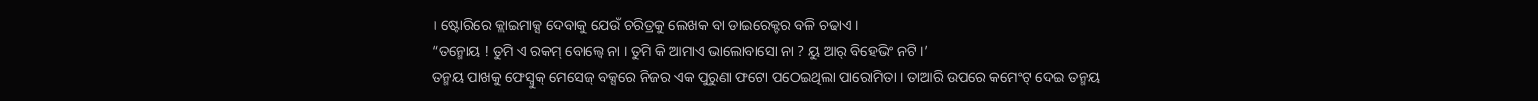। ଷ୍ଟୋରିରେ କ୍ଲାଇମାକ୍ସ ଦେବାକୁ ଯେଉଁ ଚରିତ୍ରକୁ ଲେଖକ ବା ଡାଇରେକ୍ଟର ବଳି ଚଢାଏ ।
“ତନ୍ମୋୟ ! ତୁମି ଏ ରକମ୍ ବୋଲ୍ବେ ନା । ତୁମି କି ଆମାଏ ଭାଲୋବାସୋ ନା ? ୟୁ ଆର୍ ବିହେଭିଂ ନଟି ।’
ତନ୍ମୟ ପାଖକୁ ଫେସ୍ବୁକ୍ ମେସେଜ୍ ବକ୍ସରେ ନିଜର ଏକ ପୁରୁଣା ଫଟୋ ପଠେଇଥିଲା ପାରୋମିତା । ତାଆରି ଉପରେ କମେଂଟ୍ ଦେଇ ତନ୍ମୟ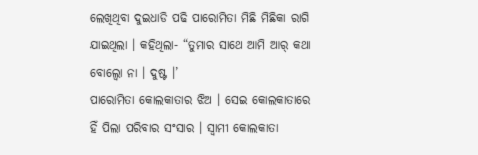ଲେଖିଥିବା ଦୁଇଧାଡି ପଢି ପାରୋମିତା ମିଛି ମିଛିକା ରାଗି ଯାଇଥିଲା । କହିଥିଲା- “ତୁମାର ସାଥେ ଆମି ଆର୍ କଥା ବୋଲ୍ବୋ ନା । ଦୁଷ୍ଟ ।’
ପାରୋମିତା କୋଲକାତାର ଝିଅ । ସେଇ କୋଲକାତାରେ ହିଁ ପିଲା ପରିବାର ସଂସାର । ସ୍ୱାମୀ କୋଲକାତା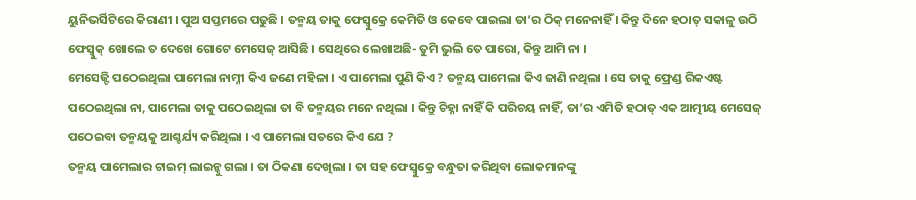ୟୁନିଭର୍ସିଟିରେ କିରାଣୀ । ପୁଅ ସପ୍ତମରେ ପଢୁଛି । ତନ୍ମୟ ତାକୁ ଫେସ୍ବୁକ୍ରେ କେମିତି ଓ କେବେ ପାଇଲା ତା’ର ଠିକ୍ ମନେନାହିଁ । କିନ୍ତୁ ଦିନେ ହଠାତ୍ ସକାଳୁ ଉଠି ଫେସ୍ବୁକ୍ ଖୋଲେ ତ ଦେଖେ ଗୋଟେ ମେସେଜ୍ ଆସିଛି । ସେଥିରେ ଲେଖାଅଛି- ତୁମି ଭୁଲି ତେ ପାରୋ, କିନ୍ତୁ ଆମି ନା ।
ମେସେଜ୍ଟି ପଠେଇଥିଲା ପାମେଲା ନାମ୍ନୀ କିଏ ଜଣେ ମହିଳା । ଏ ପାମେଲା ପୁଣି କିଏ ? ତନ୍ମୟ ପାମେଲା କିଏ ଜାଣି ନଥିଲା । ସେ ତାକୁ ଫ୍ରେଣ୍ଡ ରିକଏଷ୍ଟ ପଠେଇଥିଲା ନା, ପାମେଲା ତାକୁ ପଠେଇଥିଲା ତା ବି ତନ୍ମୟର ମନେ ନଥିଲା । କିନ୍ତୁ ଚିହ୍ନା ନାହିଁ କି ପରିଚୟ ନାହିଁ, ତା’ର ଏମିତି ହଠାତ୍ ଏକ ଆତ୍ମୀୟ ମେସେଜ୍ ପଠେଇବା ତନ୍ମୟକୁ ଆଶ୍ଚର୍ଯ୍ୟ କରିଥିଲା । ଏ ପାମେଲା ସତରେ କିଏ ଯେ ?
ତନ୍ମୟ ପାମେଲାର ଟାଇମ୍ ଲାଇନ୍କୁ ଗଲା । ତା ଠିକଣା ଦେଖିଲା । ତା ସହ ଫେସ୍ବୁକ୍ରେ ବନ୍ଧୁତା କରିଥିବା ଲୋକମାନଙ୍କୁ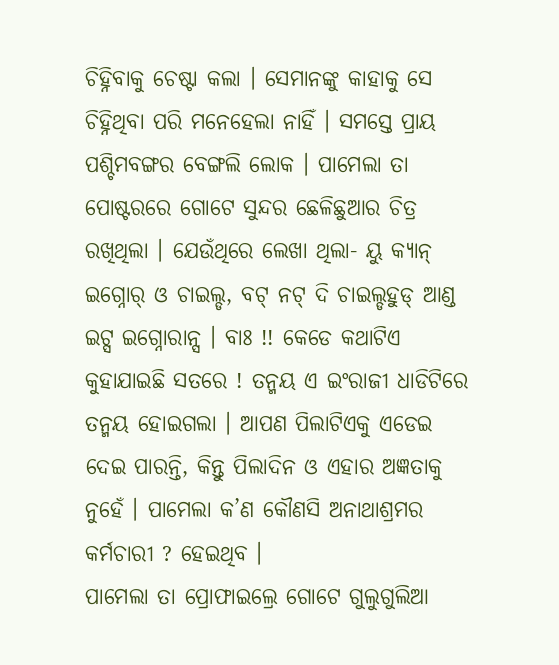ଚିହ୍ନିବାକୁ ଚେଷ୍ଟା କଲା । ସେମାନଙ୍କୁ କାହାକୁ ସେ ଚିହ୍ନିଥିବା ପରି ମନେହେଲା ନାହିଁ । ସମସ୍ତେ ପ୍ରାୟ ପଶ୍ଚିମବଙ୍ଗର ବେଙ୍ଗଲି ଲୋକ । ପାମେଲା ତା ପୋଷ୍ଟରରେ ଗୋଟେ ସୁନ୍ଦର ଛେଳିଛୁଆର ଚିତ୍ର ରଖିଥିଲା । ଯେଉଁଥିରେ ଲେଖା ଥିଲା- ୟୁ କ୍ୟାନ୍ ଇଗ୍ନୋର୍ ଓ ଚାଇଲ୍ଡ, ବଟ୍ ନଟ୍ ଦି ଚାଇଲ୍ଡହୁଡ୍ ଆଣ୍ଡ ଇଟ୍ସ ଇଗ୍ନୋରାନ୍ସ । ବାଃ !! କେଡେ କଥାଟିଏ କୁହାଯାଇଛି ସତରେ ! ତନ୍ମୟ ଏ ଇଂରାଜୀ ଧାଡିଟିରେ ତନ୍ମୟ ହୋଇଗଲା । ଆପଣ ପିଲାଟିଏକୁ ଏଡେଇ ଦେଇ ପାରନ୍ତି, କିନ୍ତୁ ପିଲାଦିନ ଓ ଏହାର ଅଜ୍ଞତାକୁ ନୁହେଁ । ପାମେଲା କ’ଣ କୌଣସି ଅନାଥାଶ୍ରମର କର୍ମଚାରୀ ? ହେଇଥିବ ।
ପାମେଲା ତା ପ୍ରୋଫାଇଲ୍ରେ ଗୋଟେ ଗୁଲୁଗୁଲିଆ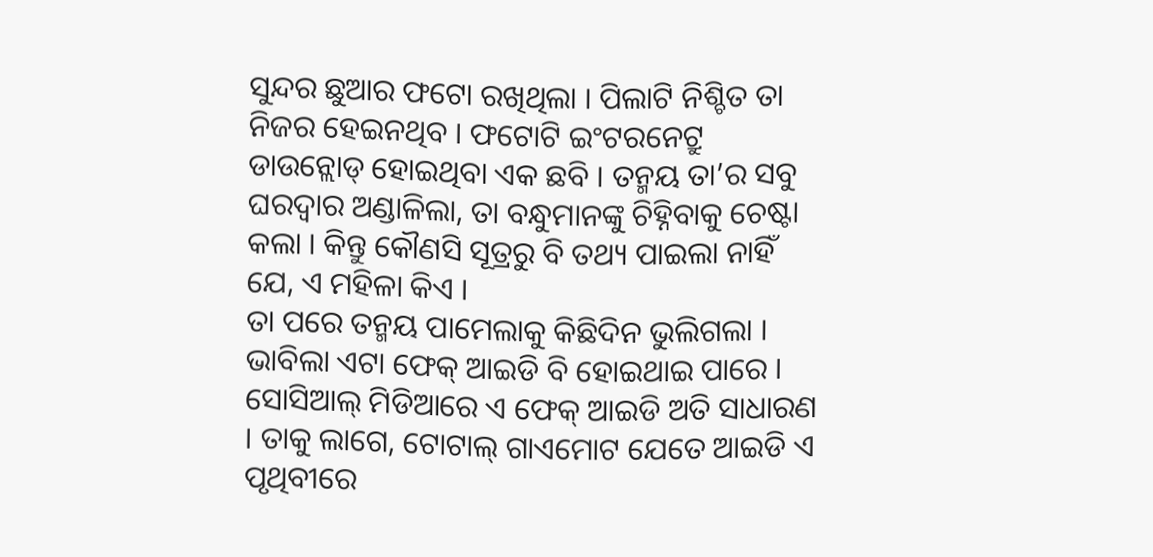ସୁନ୍ଦର ଛୁଆର ଫଟୋ ରଖିଥିଲା । ପିଲାଟି ନିଶ୍ଚିତ ତା ନିଜର ହେଇନଥିବ । ଫଟୋଟି ଇଂଟରନେଟ୍ରୁ ଡାଉନ୍ଲୋଡ୍ ହୋଇଥିବା ଏକ ଛବି । ତନ୍ମୟ ତା’ର ସବୁ ଘରଦ୍ୱାର ଅଣ୍ଡାଳିଲା, ତା ବନ୍ଧୁମାନଙ୍କୁ ଚିହ୍ନିବାକୁ ଚେଷ୍ଟା କଲା । କିନ୍ତୁ କୌଣସି ସୂତ୍ରରୁ ବି ତଥ୍ୟ ପାଇଲା ନାହିଁ ଯେ, ଏ ମହିଳା କିଏ ।
ତା ପରେ ତନ୍ମୟ ପାମେଲାକୁ କିଛିଦିନ ଭୁଲିଗଲା । ଭାବିଲା ଏଟା ଫେକ୍ ଆଇଡି ବି ହୋଇଥାଇ ପାରେ । ସୋସିଆଲ୍ ମିଡିଆରେ ଏ ଫେକ୍ ଆଇଡି ଅତି ସାଧାରଣ । ତାକୁ ଲାଗେ, ଟୋଟାଲ୍ ଗାଏମୋଟ ଯେତେ ଆଇଡି ଏ ପୃଥିବୀରେ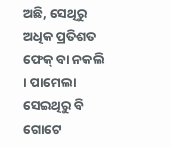ଅଛି, ସେଥିରୁ ଅଧିକ ପ୍ରତିଶତ ଫେକ୍ ବା ନକଲି । ପାମେଲା ସେଇଥିରୁ ବି ଗୋଟେ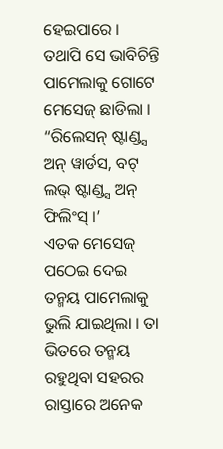ହେଇପାରେ । ତଥାପି ସେ ଭାବିଚିନ୍ତି ପାମେଲାକୁ ଗୋଟେ ମେସେଜ୍ ଛାଡିଲା ।
“ରିଲେସନ୍ ଷ୍ଟାଣ୍ଡ୍ସ ଅନ୍ ୱାର୍ଡସ, ବଟ୍ ଲଭ୍ ଷ୍ଟାଣ୍ଡ୍ସ ଅନ୍ ଫିଲିଂସ୍ ।’
ଏତକ ମେସେଜ୍ ପଠେଇ ଦେଇ ତନ୍ମୟ ପାମେଲାକୁ ଭୁଲି ଯାଇଥିଲା । ତା ଭିତରେ ତନ୍ମୟ ରହୁଥିବା ସହରର ରାସ୍ତାରେ ଅନେକ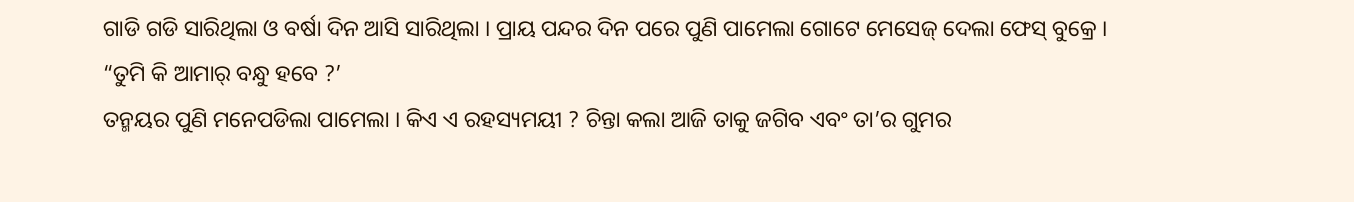ଗାଡି ଗଡି ସାରିଥିଲା ଓ ବର୍ଷା ଦିନ ଆସି ସାରିଥିଲା । ପ୍ରାୟ ପନ୍ଦର ଦିନ ପରେ ପୁଣି ପାମେଲା ଗୋଟେ ମେସେଜ୍ ଦେଲା ଫେସ୍ ବୁକ୍ରେ ।
“ତୁମି କି ଆମାର୍ ବନ୍ଧୁ ହବେ ?’
ତନ୍ମୟର ପୁଣି ମନେପଡିଲା ପାମେଲା । କିଏ ଏ ରହସ୍ୟମୟୀ ? ଚିନ୍ତା କଲା ଆଜି ତାକୁ ଜଗିବ ଏବଂ ତା’ର ଗୁମର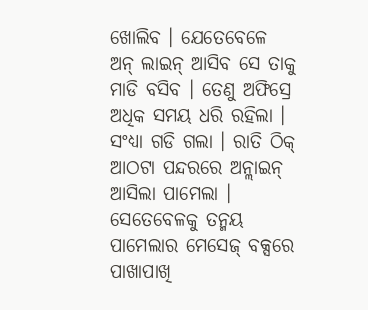ଖୋଲିବ । ଯେତେବେଳେ ଅନ୍ ଲାଇନ୍ ଆସିବ ସେ ତାକୁ ମାଡି ବସିବ । ତେଣୁ ଅଫିସ୍ରେ ଅଧିକ ସମୟ ଧରି ରହିଲା । ସଂଧ୍ୟା ଗଡି ଗଲା । ରାତି ଠିକ୍ ଆଠଟା ପନ୍ଦରରେ ଅନ୍ଲାଇନ୍ ଆସିଲା ପାମେଲା । ସେତେବେଳକୁ ତନ୍ମୟ ପାମେଲାର ମେସେଜ୍ ବକ୍ସରେ ପାଖାପାଖି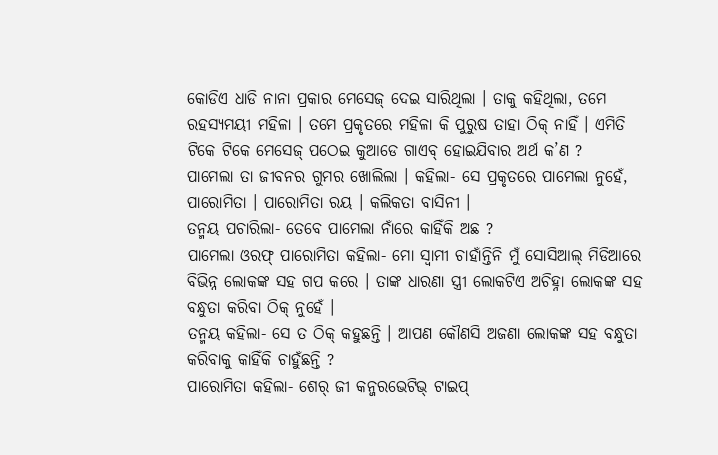କୋଡିଏ ଧାଡି ନାନା ପ୍ରକାର ମେସେଜ୍ ଦେଇ ସାରିଥିଲା । ତାକୁ କହିଥିଲା, ତମେ ରହସ୍ୟମୟୀ ମହିଳା । ତମେ ପ୍ରକୃତରେ ମହିଳା କି ପୁରୁଷ ତାହା ଠିକ୍ ନାହିଁ । ଏମିତି ଟିକେ ଟିକେ ମେସେଜ୍ ପଠେଇ କୁଆଡେ ଗାଏବ୍ ହୋଇଯିବାର ଅର୍ଥ କ’ଣ ?
ପାମେଲା ତା ଜୀବନର ଗୁମର ଖୋଲିଲା । କହିଲା- ସେ ପ୍ରକୃତରେ ପାମେଲା ନୁହେଁ, ପାରୋମିତା । ପାରୋମିତା ରୟ । କଲିକତା ବାସିନୀ ।
ତନ୍ମୟ ପଚାରିଲା- ତେବେ ପାମେଲା ନାଁରେ କାହିଁକି ଅଛ ?
ପାମେଲା ଓରଫ୍ ପାରୋମିତା କହିଲା- ମୋ ସ୍ୱାମୀ ଚାହାଁନ୍ତିନି ମୁଁ ସୋସିଆଲ୍ ମିଡିଆରେ ବିଭିନ୍ନ ଲୋକଙ୍କ ସହ ଗପ କରେ । ତାଙ୍କ ଧାରଣା ସ୍ତ୍ରୀ ଲୋକଟିଏ ଅଚିହ୍ନା ଲୋକଙ୍କ ସହ ବନ୍ଧୁତା କରିବା ଠିକ୍ ନୁହେଁ ।
ତନ୍ମୟ କହିଲା- ସେ ତ ଠିକ୍ କହୁଛନ୍ତି । ଆପଣ କୌଣସି ଅଜଣା ଲୋକଙ୍କ ସହ ବନ୍ଧୁତା କରିବାକୁ କାହିଁକି ଚାହୁଁଛନ୍ତି ?
ପାରୋମିତା କହିଲା- ଶେର୍ ଜୀ କନ୍ଜରଭେଟିଭ୍ ଟାଇପ୍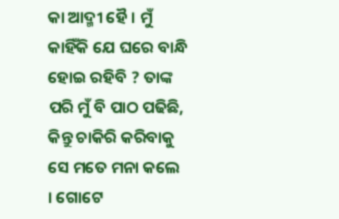କା ଆଦ୍ମୀ ହୈ । ମୁଁ କାହିଁକି ଯେ ଘରେ ବାନ୍ଧି ହୋଇ ରହିବି ? ତାଙ୍କ ପରି ମୁଁ ବି ପାଠ ପଢିଛି, କିନ୍ତୁ ଚାକିରି କରିବାକୁ ସେ ମତେ ମନା କଲେ । ଗୋଟେ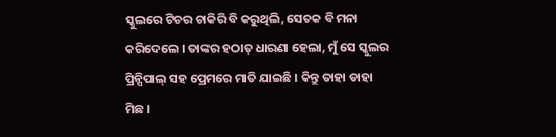ସ୍କୁଲରେ ଟିଚର ଚାକିରି ବି କରୁଥିଲି, ସେତକ ବି ମନା କରିଦେଲେ । ତାଙ୍କର ହଠାତ୍ ଧାରଣା ହେଲା, ମୁଁ ସେ ସ୍କୁଲର ପ୍ରିନ୍ସିପାଲ୍ ସହ ପ୍ରେମରେ ମାତି ଯାଇଛି । କିନ୍ତୁ ତାହା ଡାହା ମିଛ ।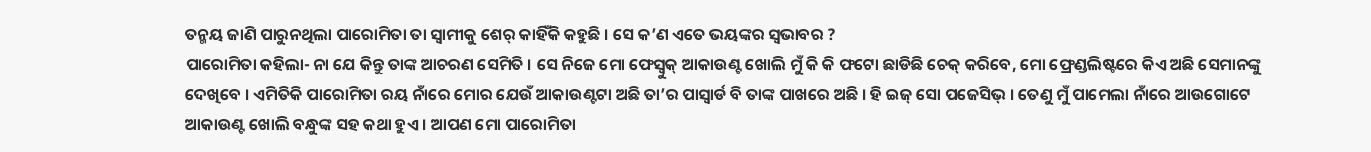ତନ୍ମୟ ଜାଣି ପାରୁନଥିଲା ପାରୋମିତା ତା ସ୍ୱାମୀକୁ ଶେର୍ କାହିଁକି କହୁଛି । ସେ କ’ଣ ଏତେ ଭୟଙ୍କର ସ୍ୱଭାବର ?
ପାରୋମିତା କହିଲା- ନା ଯେ କିନ୍ତୁ ତାଙ୍କ ଆଚରଣ ସେମିତି । ସେ ନିଜେ ମୋ ଫେସ୍ବୁକ୍ ଆକାଉଣ୍ଟ ଖୋଲି ମୁଁ କି କି ଫଟୋ ଛାଡିଛି ଚେକ୍ କରିବେ, ମୋ ଫ୍ରେଣ୍ଡଲିଷ୍ଟରେ କିଏ ଅଛି ସେମାନଙ୍କୁ ଦେଖିବେ । ଏମିତିକି ପାରୋମିତା ରୟ ନାଁରେ ମୋର ଯେଉଁ ଆକାଉଣ୍ଟଟା ଅଛି ତା’ର ପାସ୍ୱାର୍ଡ ବି ତାଙ୍କ ପାଖରେ ଅଛି । ହି ଇଜ୍ ସୋ ପଜେସିଭ୍ । ତେଣୁ ମୁଁ ପାମେଲା ନାଁରେ ଆଉଗୋଟେ ଆକାଉଣ୍ଟ ଖୋଲି ବନ୍ଧୁଙ୍କ ସହ କଥା ହୁଏ । ଆପଣ ମୋ ପାରୋମିତା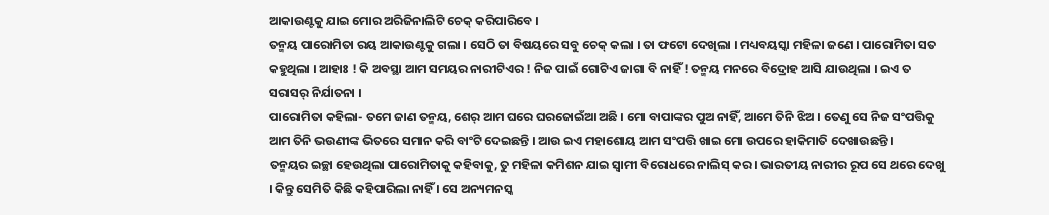ଆକାଉଣ୍ଟକୁ ଯାଇ ମୋର ଅରିଜିନାଲିଟି ଚେକ୍ କରିପାରିବେ ।
ତନ୍ମୟ ପାରୋମିତା ରୟ ଆକାଉଣ୍ଟକୁ ଗଲା । ସେଠି ତା ବିଷୟରେ ସବୁ ଚେକ୍ କଲା । ତା ଫଟୋ ଦେଖିଲା । ମଧ୍ୟବୟସ୍କା ମହିଳା ଜଣେ । ପାରୋମିତା ସତ କହୁଥିଲା । ଆହାଃ ! କି ଅବସ୍ଥା ଆମ ସମୟର ନାରୀଟିଏର ! ନିଜ ପାଇଁ ଗୋଟିଏ ଜାଗା ବି ନାହିଁ ! ତନ୍ମୟ ମନରେ ବିଦ୍ରୋହ ଆସି ଯାଉଥିଲା । ଇଏ ତ ସରାସର୍ ନିର୍ଯାତନା ।
ପାରୋମିତା କହିଲା- ତମେ ଜାଣ ତନ୍ମୟ, ଶେର୍ ଆମ ଘରେ ଘରଜୋଇଁଆ ଅଛି । ମୋ ବାପାଙ୍କର ପୁଅ ନାହିଁ, ଆମେ ତିନି ଝିଅ । ତେଣୁ ସେ ନିଜ ସଂପତ୍ତିକୁ ଆମ ତିନି ଭଉଣୀଙ୍କ ଭିତରେ ସମାନ କରି ବାଂଟି ଦେଇଛନ୍ତି । ଆଉ ଇଏ ମହାଶୋୟ ଆମ ସଂପତ୍ତି ଖାଇ ମୋ ଉପରେ ହାକିମାତି ଦେଖାଉଛନ୍ତି ।
ତନ୍ମୟର ଇଚ୍ଛା ହେଉଥିଲା ପାରୋମିତାକୁ କହିବାକୁ, ତୁ ମହିଳା କମିଶନ ଯାଇ ସ୍ୱାମୀ ବିରୋଧରେ ନାଲିସ୍ କର । ଭାରତୀୟ ନାରୀର ରୂପ ସେ ଥରେ ଦେଖୁ । କିନ୍ତୁ ସେମିତି କିଛି କହିପାରିଲା ନାହିଁ । ସେ ଅନ୍ୟମନସ୍କ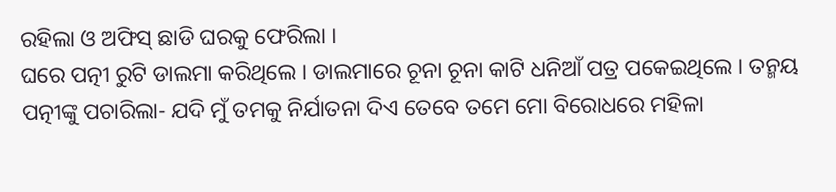ରହିଲା ଓ ଅଫିସ୍ ଛାଡି ଘରକୁ ଫେରିଲା ।
ଘରେ ପତ୍ନୀ ରୁଟି ଡାଲମା କରିଥିଲେ । ଡାଲମାରେ ଚୂନା ଚୂନା କାଟି ଧନିଆଁ ପତ୍ର ପକେଇଥିଲେ । ତନ୍ମୟ ପତ୍ନୀଙ୍କୁ ପଚାରିଲା- ଯଦି ମୁଁ ତମକୁ ନିର୍ଯାତନା ଦିଏ ତେବେ ତମେ ମୋ ବିରୋଧରେ ମହିଳା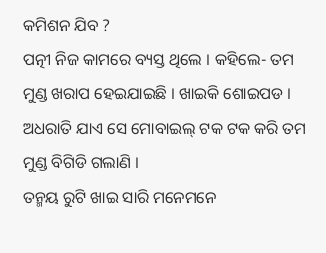କମିଶନ ଯିବ ?
ପତ୍ନୀ ନିଜ କାମରେ ବ୍ୟସ୍ତ ଥିଲେ । କହିଲେ- ତମ ମୁଣ୍ଡ ଖରାପ ହେଇଯାଇଛି । ଖାଇକି ଶୋଇପଡ । ଅଧରାତି ଯାଏ ସେ ମୋବାଇଲ୍ ଟକ ଟକ କରି ତମ ମୁଣ୍ଡ ବିଗିଡି ଗଲାଣି ।
ତନ୍ମୟ ରୁଟି ଖାଇ ସାରି ମନେମନେ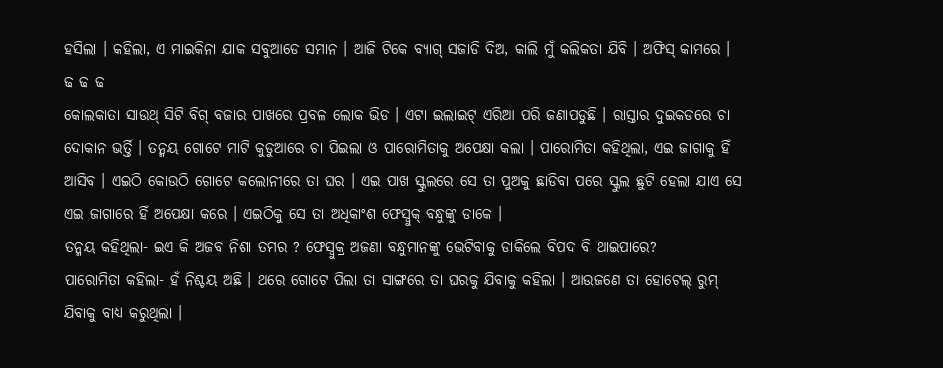ହସିଲା । କହିଲା, ଏ ମାଇକିନା ଯାକ ସବୁଆଡେ ସମାନ । ଆଜି ଟିକେ ବ୍ୟାଗ୍ ସଜାଡି ଦିଅ, କାଲି ମୁଁ କଲିକତା ଯିବି । ଅଫିସ୍ କାମରେ ।
ଢ ଢ ଢ
କୋଲକାତା ସାଉଥ୍ ସିଟି ବିଗ୍ ବଜାର ପାଖରେ ପ୍ରବଳ ଲୋକ ଭିଡ । ଏଟା ଇଲାଇଟ୍ ଏରିଆ ପରି ଜଣାପଡୁଛି । ରାସ୍ତାର ଦୁଇକଡରେ ଚା ଦୋକାନ ଭର୍ତ୍ତି । ତନ୍ମୟ ଗୋଟେ ମାଟି କୁଡୁଆରେ ଚା ପିଇଲା ଓ ପାରୋମିତାକୁ ଅପେକ୍ଷା କଲା । ପାରୋମିତା କହିଥିଲା, ଏଇ ଜାଗାକୁ ହିଁ ଆସିବ । ଏଇଠି କୋଉଠି ଗୋଟେ କଲୋନୀରେ ତା ଘର । ଏଇ ପାଖ ସ୍କୁଲରେ ସେ ତା ପୁଅକୁ ଛାଡିବା ପରେ ସ୍କୁଲ ଛୁଟି ହେଲା ଯାଏ ସେ ଏଇ ଜାଗାରେ ହିଁ ଅପେକ୍ଷା କରେ । ଏଇଠିକୁ ସେ ତା ଅଧିକାଂଶ ଫେସ୍ବୁକ୍ ବନ୍ଧୁଙ୍କୁ ଡାକେ ।
ତନ୍ମୟ କହିଥିଲା- ଇଏ କି ଅଜବ ନିଶା ତମର ? ଫେସ୍ବୁକ୍ର ଅଜଣା ବନ୍ଧୁମାନଙ୍କୁ ଭେଟିବାକୁ ଡାକିଲେ ବିପଦ ବି ଥାଇପାରେ?
ପାରୋମିତା କହିଲା- ହଁ ନିଶ୍ଚୟ ଅଛି । ଥରେ ଗୋଟେ ପିଲା ତା ସାଙ୍ଗରେ ତା ଘରକୁ ଯିବାକୁ କହିଲା । ଆଉଜଣେ ତା ହୋଟେଲ୍ ରୁମ୍ ଯିବାକୁ ବାଧ୍ୟ କରୁଥିଲା ।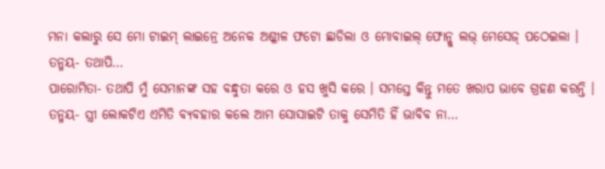ମନା କଲାରୁ ସେ ମୋ ଟାଇମ୍ ଲାଇନ୍ରେ ଅନେକ ଅଶ୍ଳୀଳ ଫଟୋ ଛାଡିଲା ଓ ମୋବାଇଲ୍ ଫୋନ୍କୁ ଲଭ୍ ମେସେଜ୍ ପଠେଇଲା ।
ତନ୍ମୟ- ତଥାପି…
ପାରୋମିତା- ତଥାପି ମୁଁ ସେମାନଙ୍କ ସହ ବନ୍ଧୁତା କରେ ଓ ହସ ଖୁସି କରେ । ସମସ୍ତେ କିନ୍ତୁ ମତେ ଖରାପ ଭାବେ ଗ୍ରହଣ କରନ୍ତି ।
ତନ୍ମୟ- ସ୍ତ୍ରୀ ଲୋକଟିଏ ଏମିତି ବ୍ୟବହାର କଲେ ଆମ ସୋସାଇଟି ତାକୁ ସେମିତି ହିଁ ଭାବିବ ନା…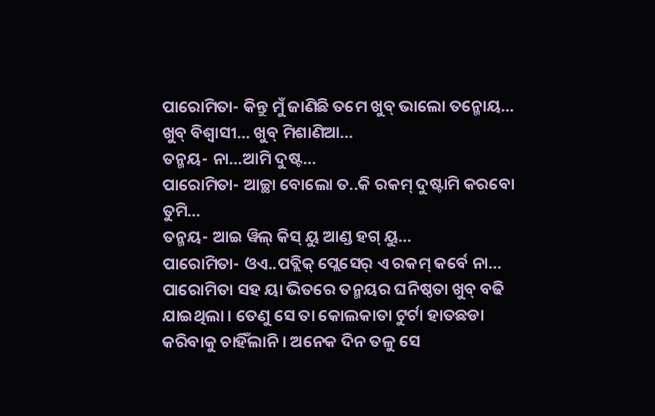ପାରୋମିତା- କିନ୍ତୁ ମୁଁ ଜାଣିଛି ତମେ ଖୁବ୍ ଭାଲୋ ତନ୍ମୋୟ… ଖୁବ୍ ବିଶ୍ୱାସୀ… ଖୁବ୍ ମିଶାଣିଆ…
ତନ୍ମୟ- ନା…ଆମି ଦୁଷ୍ଟ…
ପାରୋମିତା- ଆଚ୍ଛା ବୋଲୋ ତ..କି ରକମ୍ ଦୁଷ୍ଟାମି କରବୋ ତୁମି…
ତନ୍ମୟ- ଆଇ ୱିଲ୍ କିସ୍ ୟୁ ଆଣ୍ଡ ହଗ୍ ୟୁ…
ପାରୋମିତା- ଓଏ..ପବ୍ଲିକ୍ ପ୍ଲେସେର୍ ଏ ରକମ୍ କର୍ବେ ନା…
ପାରୋମିତା ସହ ୟା ଭିତରେ ତନ୍ମୟର ଘନିଷ୍ଠତା ଖୁବ୍ ବଢି ଯାଇଥିଲା । ତେଣୁ ସେ ତା କୋଲକାତା ଟୁର୍ଟା ହାତଛଡା କରିବାକୁ ଚାହିଁଲାନି । ଅନେକ ଦିନ ତଳୁ ସେ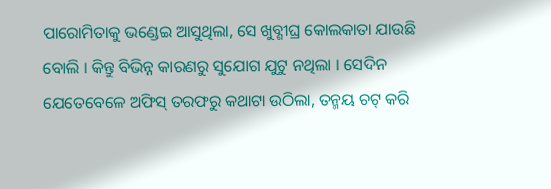ପାରୋମିତାକୁ ଭଣ୍ଡେଇ ଆସୁଥିଲା, ସେ ଖୁବ୍ଶୀଘ୍ର କୋଲକାତା ଯାଉଛି ବୋଲି । କିନ୍ତୁ ବିଭିନ୍ନ କାରଣରୁ ସୁଯୋଗ ଯୁଟୁ ନଥିଲା । ସେଦିନ ଯେତେବେଳେ ଅଫିସ୍ ତରଫରୁ କଥାଟା ଉଠିଲା, ତନ୍ମୟ ଚଟ୍ କରି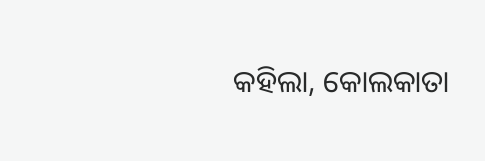କହିଲା, କୋଲକାତା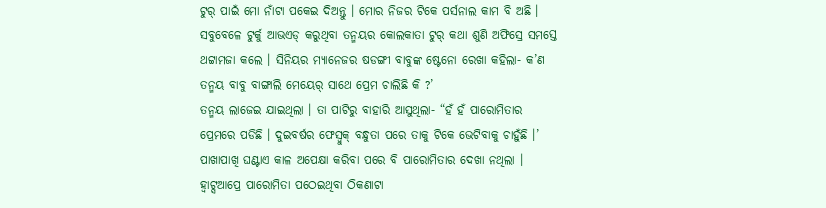ଟୁର୍ ପାଇଁ ମୋ ନାଁଟା ପକେଇ ଦିଅନ୍ତୁ । ମୋର ନିଜର ଟିକେ ପର୍ସନାଲ କାମ ବି ଅଛି । ସବୁବେଳେ ଟୁର୍କୁ ଆଭଏଡ୍ କରୁଥିବା ତନ୍ମୟର କୋଲକାତା ଟୁର୍ କଥା ଶୁଣି ଅଫିସ୍ରେ ସମସ୍ତେ ଥଟ୍ଟାମଜା କଲେ । ସିନିୟର ମ୍ୟାନେଜର ଷଡଙ୍ଗୀ ବାବୁଙ୍କ ଷ୍ଟେନୋ ରେଖା କହିଲା- କ’ଣ ତନ୍ମୟ ବାବୁ ବାଙ୍ଗାଲି ମେୟେର୍ ସାଥେ ପ୍ରେମ ଚାଲିଛି କି ?’
ତନ୍ମୟ ଲାଜେଇ ଯାଇଥିଲା । ତା ପାଟିରୁ ବାହାରି ଆସୁଥିଲା- “ହଁ ହଁ ପାରୋମିତାର ପ୍ରେମରେ ପଡିଛି । ଦୁଇବର୍ଷର ଫେସ୍ବୁକ୍ ବନ୍ଧୁତା ପରେ ତାକୁ ଟିକେ ଭେଟିବାକୁ ଚାହୁଁଛି ।’
ପାଖାପାଖି ଘଣ୍ଟାଏ କାଳ ଅପେକ୍ଷା କରିବା ପରେ ବି ପାରୋମିତାର ଦେଖା ନଥିଲା । ହ୍ୱାଟ୍ସଆପ୍ରେ ପାରୋମିତା ପଠେଇଥିବା ଠିକଣାଟା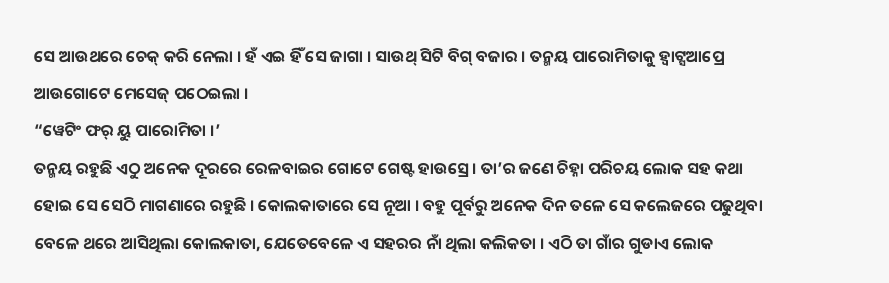ସେ ଆଉଥରେ ଚେକ୍ କରି ନେଲା । ହଁ ଏଇ ହିଁ ସେ ଜାଗା । ସାଉଥ୍ ସିଟି ବିଗ୍ ବଜାର । ତନ୍ମୟ ପାରୋମିତାକୁ ହ୍ୱାଟ୍ସଆପ୍ରେ ଆଉଗୋଟେ ମେସେଜ୍ ପଠେଇଲା ।
“ୱେଟିଂ ଫର୍ ୟୁ ପାରୋମିତା ।’
ତନ୍ମୟ ରହୁଛି ଏଠୁ ଅନେକ ଦୂରରେ ରେଳବାଇର ଗୋଟେ ଗେଷ୍ଟ ହାଉସ୍ରେ । ତା’ର ଜଣେ ଚିହ୍ନା ପରିଚୟ ଲୋକ ସହ କଥା ହୋଇ ସେ ସେଠି ମାଗଣାରେ ରହୁଛି । କୋଲକାତାରେ ସେ ନୂଆ । ବହୁ ପୂର୍ବରୁ ଅନେକ ଦିନ ତଳେ ସେ କଲେଜରେ ପଢୁଥିବା ବେଳେ ଥରେ ଆସିଥିଲା କୋଲକାତା, ଯେତେବେଳେ ଏ ସହରର ନାଁ ଥିଲା କଲିକତା । ଏଠି ତା ଗାଁର ଗୁଡାଏ ଲୋକ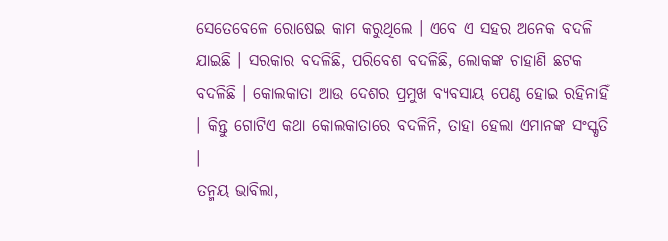ସେତେବେଳେ ରୋଷେଇ କାମ କରୁଥିଲେ । ଏବେ ଏ ସହର ଅନେକ ବଦଳି ଯାଇଛି । ସରକାର ବଦଳିଛି, ପରିବେଶ ବଦଳିଛି, ଲୋକଙ୍କ ଚାହାଣି ଛଟକ ବଦଳିଛି । କୋଲକାତା ଆଉ ଦେଶର ପ୍ରମୁଖ ବ୍ୟବସାୟ ପେଣ୍ଠ ହୋଇ ରହିନାହିଁ । କିନ୍ତୁ ଗୋଟିଏ କଥା କୋଲକାତାରେ ବଦଳିନି, ତାହା ହେଲା ଏମାନଙ୍କ ସଂସ୍କୃତି ।
ତନ୍ମୟ ଭାବିଲା,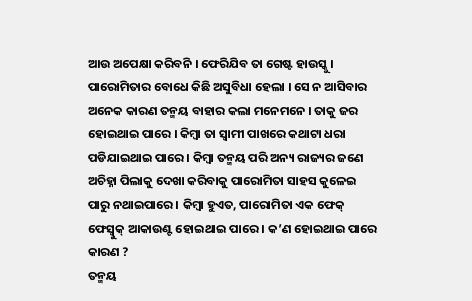ଆଉ ଅପେକ୍ଷା କରିବନି । ଫେରିଯିବ ତା ଗେଷ୍ଟ ହାଉସ୍କୁ । ପାରୋମିତାର ବୋଧେ କିଛି ଅସୁବିଧା ହେଲା । ସେ ନ ଆସିବାର ଅନେକ କାରଣ ତନ୍ମୟ ବାହାର କଲା ମନେମନେ । ତାକୁ ଜର ହୋଇଥାଇ ପାରେ । କିମ୍ବା ତା ସ୍ୱାମୀ ପାଖରେ କଥାଟା ଧରା ପଡିଯାଇଥାଇ ପାରେ । କିମ୍ବା ତନ୍ମୟ ପରି ଅନ୍ୟ ରାଜ୍ୟର ଜଣେ ଅଚିହ୍ନା ପିଲାକୁ ଦେଖା କରିବାକୁ ପାରୋମିତା ସାହସ କୁଳେଇ ପାରୁ ନଥାଇପାରେ । କିମ୍ବା ହୁଏତ, ପାରୋମିତା ଏକ ଫେକ୍ ଫେସ୍ବୁକ୍ ଆକାଉଣ୍ଟ ହୋଇଥାଇ ପାରେ । କ’ଣ ହୋଇଥାଇ ପାରେ କାରଣ ?
ତନ୍ମୟ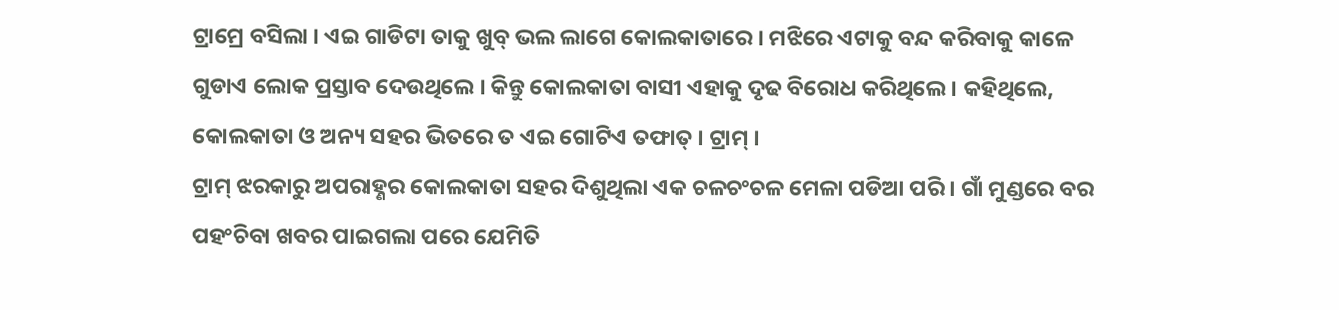ଟ୍ରାମ୍ରେ ବସିଲା । ଏଇ ଗାଡିଟା ତାକୁ ଖୁବ୍ ଭଲ ଲାଗେ କୋଲକାତାରେ । ମଝିରେ ଏଟାକୁ ବନ୍ଦ କରିବାକୁ କାଳେ ଗୁଡାଏ ଲୋକ ପ୍ରସ୍ତାବ ଦେଉଥିଲେ । କିନ୍ତୁ କୋଲକାତା ବାସୀ ଏହାକୁ ଦୃଢ ବିରୋଧ କରିଥିଲେ । କହିଥିଲେ, କୋଲକାତା ଓ ଅନ୍ୟ ସହର ଭିତରେ ତ ଏଇ ଗୋଟିଏ ତଫାତ୍ । ଟ୍ରାମ୍ ।
ଟ୍ରାମ୍ ଝରକାରୁ ଅପରାହ୍ଣର କୋଲକାତା ସହର ଦିଶୁଥିଲା ଏକ ଚଳଚଂଚଳ ମେଳା ପଡିଆ ପରି । ଗାଁ ମୁଣ୍ଡରେ ବର ପହଂଚିବା ଖବର ପାଇଗଲା ପରେ ଯେମିତି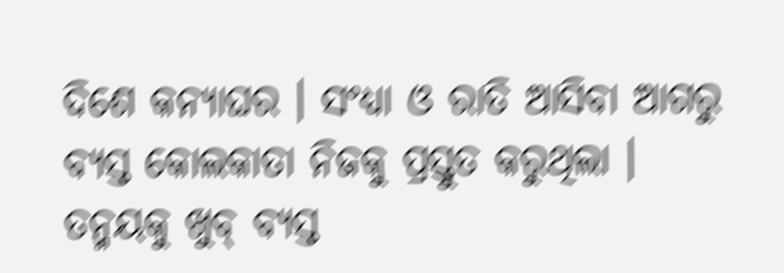ଦିଶେ କନ୍ୟାଘର । ସଂଧ୍ୟା ଓ ରାତି ଆସିବା ଆଗରୁ ବ୍ୟସ୍ତ କୋଲକାତା ନିଜକୁ ପ୍ରସ୍ତୁତ କରୁଥିଲା । ତନ୍ମୟକୁ ଖୁବ୍ ବ୍ୟସ୍ତ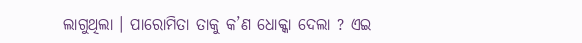ଲାଗୁଥିଲା । ପାରୋମିତା ତାକୁ କ’ଣ ଧୋକ୍କା ଦେଲା ? ଏଇ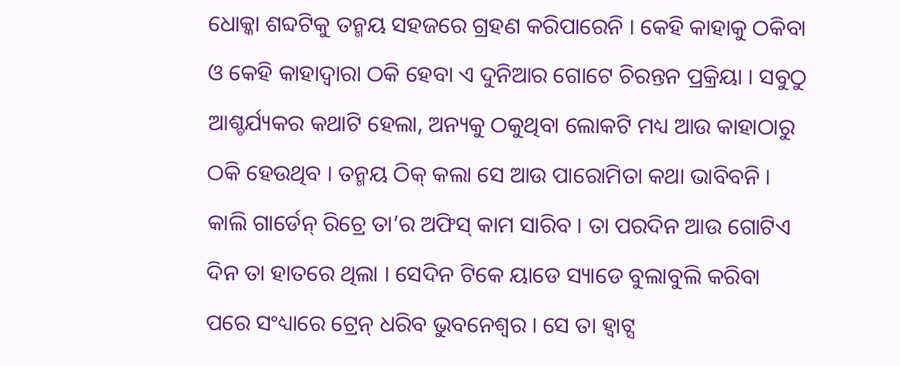ଧୋକ୍କା ଶବ୍ଦଟିକୁ ତନ୍ମୟ ସହଜରେ ଗ୍ରହଣ କରିପାରେନି । କେହି କାହାକୁ ଠକିବା ଓ କେହି କାହାଦ୍ୱାରା ଠକି ହେବା ଏ ଦୁନିଆର ଗୋଟେ ଚିରନ୍ତନ ପ୍ରକ୍ରିୟା । ସବୁଠୁ ଆଶ୍ଚର୍ଯ୍ୟକର କଥାଟି ହେଲା, ଅନ୍ୟକୁ ଠକୁଥିବା ଲୋକଟି ମଧ୍ୟ ଆଉ କାହାଠାରୁ ଠକି ହେଉଥିବ । ତନ୍ମୟ ଠିକ୍ କଲା ସେ ଆଉ ପାରୋମିତା କଥା ଭାବିବନି । କାଲି ଗାର୍ଡେନ୍ ରିଚ୍ରେ ତା’ର ଅଫିସ୍ କାମ ସାରିବ । ତା ପରଦିନ ଆଉ ଗୋଟିଏ ଦିନ ତା ହାତରେ ଥିଲା । ସେଦିନ ଟିକେ ୟାଡେ ସ୍ୟାଡେ ବୁଲାବୁଲି କରିବା ପରେ ସଂଧ୍ୟାରେ ଟ୍ରେନ୍ ଧରିବ ଭୁବନେଶ୍ୱର । ସେ ତା ହ୍ୱାଟ୍ସ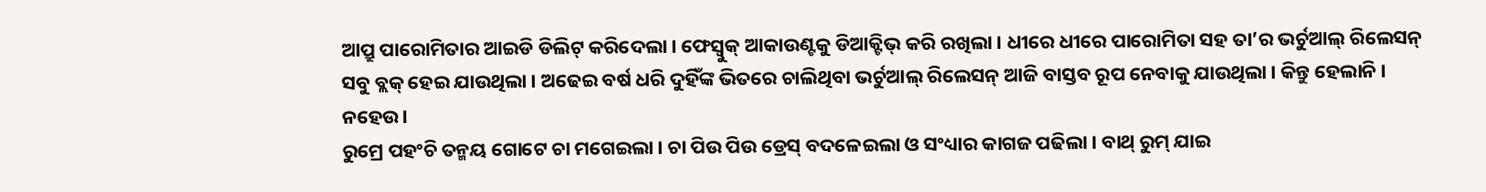ଆପ୍ରୁ ପାରୋମିତାର ଆଇଡି ଡିଲିଟ୍ କରିଦେଲା । ଫେସ୍ବୁକ୍ ଆକାଉଣ୍ଟକୁ ଡିଆକ୍ଟିଭ୍ କରି ରଖିଲା । ଧୀରେ ଧୀରେ ପାରୋମିତା ସହ ତା’ର ଭର୍ଚୁଆଲ୍ ରିଲେସନ୍ ସବୁ ବ୍ଲକ୍ ହେଇ ଯାଉଥିଲା । ଅଢେଇ ବର୍ଷ ଧରି ଦୁହିଁଙ୍କ ଭିତରେ ଚାଲିଥିବା ଭର୍ଚୁଆଲ୍ ରିଲେସନ୍ ଆଜି ବାସ୍ତବ ରୂପ ନେବାକୁ ଯାଉଥିଲା । କିନ୍ତୁ ହେଲାନି । ନହେଉ ।
ରୁମ୍ରେ ପହଂଚି ତନ୍ମୟ ଗୋଟେ ଚା ମଗେଇଲା । ଚା ପିଉ ପିଉ ଡ୍ରେସ୍ ବଦଳେଇଲା ଓ ସଂଧ୍ୟାର କାଗଜ ପଢିଲା । ବାଥ୍ ରୁମ୍ ଯାଇ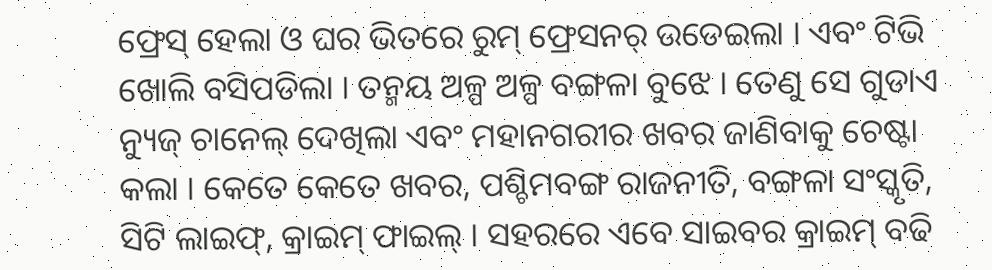ଫ୍ରେସ୍ ହେଲା ଓ ଘର ଭିତରେ ରୁମ୍ ଫ୍ରେସନର୍ ଉଡେଇଲା । ଏବଂ ଟିଭି ଖୋଲି ବସିପଡିଲା । ତନ୍ମୟ ଅଳ୍ପ ଅଳ୍ପ ବଙ୍ଗଳା ବୁଝେ । ତେଣୁ ସେ ଗୁଡାଏ ନ୍ୟୁଜ୍ ଚାନେଲ୍ ଦେଖିଲା ଏବଂ ମହାନଗରୀର ଖବର ଜାଣିବାକୁ ଚେଷ୍ଟା କଲା । କେତେ କେତେ ଖବର, ପଶ୍ଚିମବଙ୍ଗ ରାଜନୀତି, ବଙ୍ଗଳା ସଂସ୍କୃତି, ସିଟି ଲାଇଫ୍, କ୍ରାଇମ୍ ଫାଇଲ୍ । ସହରରେ ଏବେ ସାଇବର କ୍ରାଇମ୍ ବଢି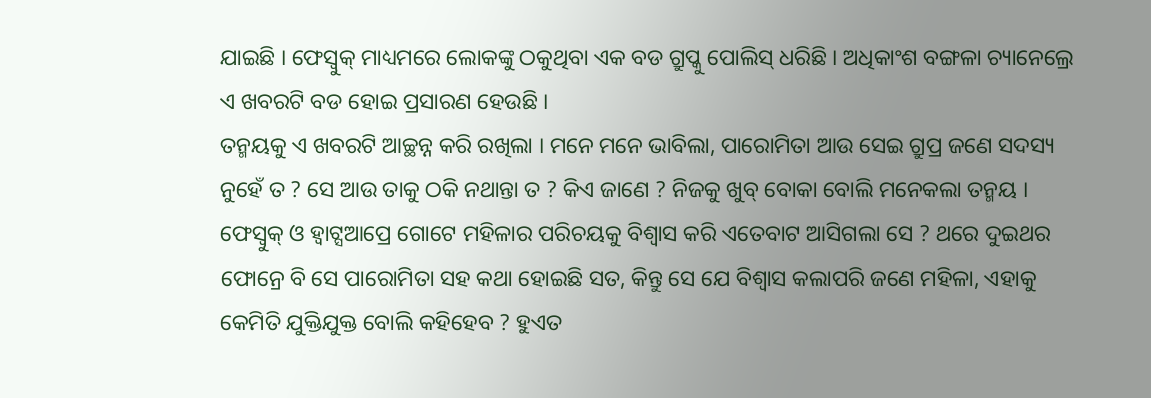ଯାଇଛି । ଫେସ୍ବୁକ୍ ମାଧ୍ୟମରେ ଲୋକଙ୍କୁ ଠକୁଥିବା ଏକ ବଡ ଗ୍ରୁପ୍କୁ ପୋଲିସ୍ ଧରିଛି । ଅଧିକାଂଶ ବଙ୍ଗଳା ଚ୍ୟାନେଲ୍ରେ ଏ ଖବରଟି ବଡ ହୋଇ ପ୍ରସାରଣ ହେଉଛି ।
ତନ୍ମୟକୁ ଏ ଖବରଟି ଆଚ୍ଛନ୍ନ କରି ରଖିଲା । ମନେ ମନେ ଭାବିଲା, ପାରୋମିତା ଆଉ ସେଇ ଗ୍ରୁପ୍ର ଜଣେ ସଦସ୍ୟ ନୁହେଁ ତ ? ସେ ଆଉ ତାକୁ ଠକି ନଥାନ୍ତା ତ ? କିଏ ଜାଣେ ? ନିଜକୁ ଖୁବ୍ ବୋକା ବୋଲି ମନେକଲା ତନ୍ମୟ । ଫେସ୍ବୁକ୍ ଓ ହ୍ୱାଟ୍ସଆପ୍ରେ ଗୋଟେ ମହିଳାର ପରିଚୟକୁ ବିଶ୍ୱାସ କରି ଏତେବାଟ ଆସିଗଲା ସେ ? ଥରେ ଦୁଇଥର ଫୋନ୍ରେ ବି ସେ ପାରୋମିତା ସହ କଥା ହୋଇଛି ସତ, କିନ୍ତୁ ସେ ଯେ ବିଶ୍ୱାସ କଲାପରି ଜଣେ ମହିଳା, ଏହାକୁ କେମିତି ଯୁକ୍ତିଯୁକ୍ତ ବୋଲି କହିହେବ ? ହୁଏତ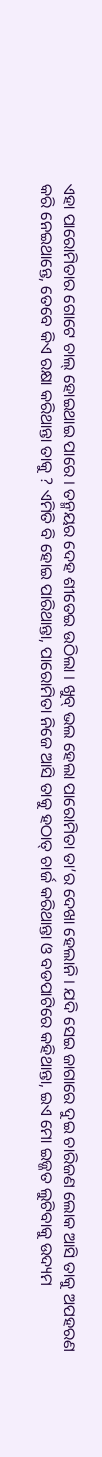ଏହା ପାରୋମିତାର ଗୋଟେ ଚାଲ୍ ହୋଇଥାଇ ପାରେ । ତନ୍ମୟର ଦେହ ଶୀତେଇ ଉଠିଲା । ଖୁବ୍ ଭଲ ହେଲା ପାରୋମିତା ତା’ର ଦେଖା ହେଲାନି । ଯଦି ସେଇ ଜାଗାରେ ଦୁଇ ଚାରିଜଣ ଲୋକ ଆସି ତାକୁ ଅପହରଣ କରି ନେଇଥାନ୍ତେ, ତେବେ କିଏ ରକ୍ଷା କରିଥାନ୍ତା ତାକୁ ? ଏମିତି ବି ହୋଇ ପାରିଥାନ୍ତା, ପାରୋମିତା ନିଜେ ଆସି ତାକୁ ହଠାତ୍ ଚାର୍ଜ କରିଥାନ୍ତା ଓ ବଡପାଟିରେ କହିଥାନ୍ତା, ଇଏ ମୋ ଇଜ୍ଜତ ଲୁଟିବାକୁ ଉଦ୍ୟମ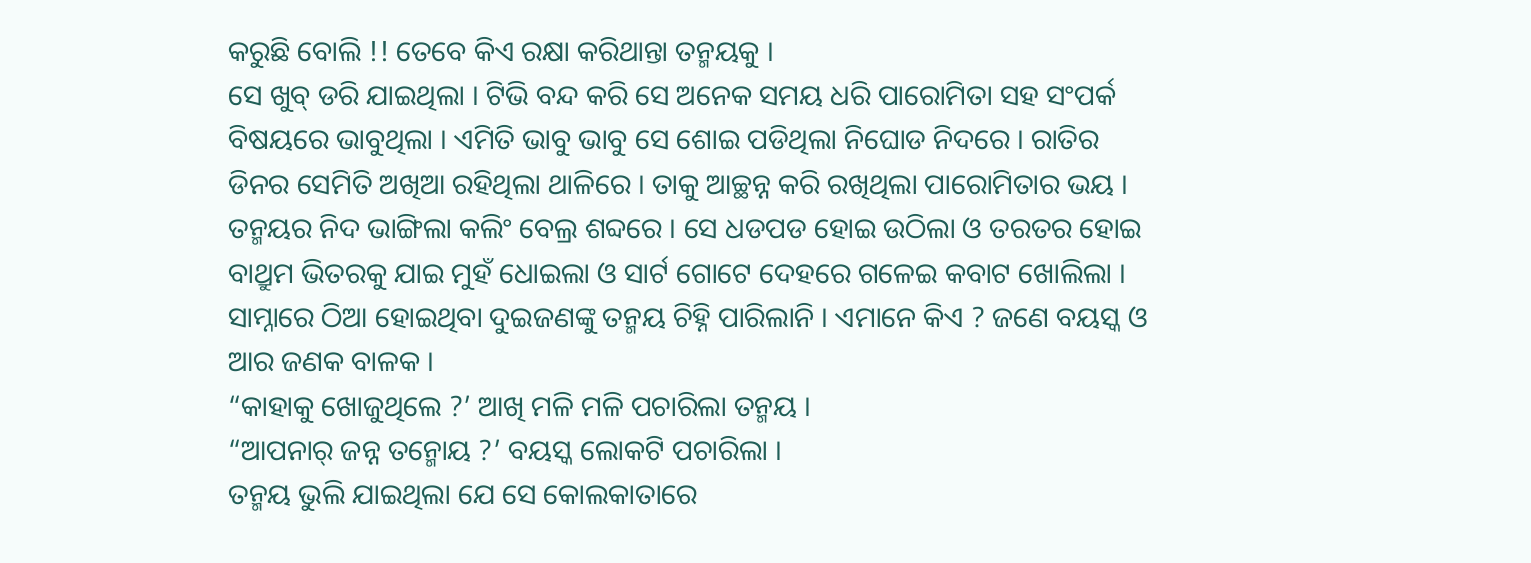କରୁଛି ବୋଲି !! ତେବେ କିଏ ରକ୍ଷା କରିଥାନ୍ତା ତନ୍ମୟକୁ ।
ସେ ଖୁବ୍ ଡରି ଯାଇଥିଲା । ଟିଭି ବନ୍ଦ କରି ସେ ଅନେକ ସମୟ ଧରି ପାରୋମିତା ସହ ସଂପର୍କ ବିଷୟରେ ଭାବୁଥିଲା । ଏମିତି ଭାବୁ ଭାବୁ ସେ ଶୋଇ ପଡିଥିଲା ନିଘୋଡ ନିଦରେ । ରାତିର ଡିନର ସେମିତି ଅଖିଆ ରହିଥିଲା ଥାଳିରେ । ତାକୁ ଆଚ୍ଛନ୍ନ କରି ରଖିଥିଲା ପାରୋମିତାର ଭୟ ।
ତନ୍ମୟର ନିଦ ଭାଙ୍ଗିଲା କଲିଂ ବେଲ୍ର ଶବ୍ଦରେ । ସେ ଧଡପଡ ହୋଇ ଉଠିଲା ଓ ତରତର ହୋଇ ବାଥ୍ରୁମ ଭିତରକୁ ଯାଇ ମୁହଁ ଧୋଇଲା ଓ ସାର୍ଟ ଗୋଟେ ଦେହରେ ଗଳେଇ କବାଟ ଖୋଲିଲା । ସାମ୍ନାରେ ଠିଆ ହୋଇଥିବା ଦୁଇଜଣଙ୍କୁ ତନ୍ମୟ ଚିହ୍ନି ପାରିଲାନି । ଏମାନେ କିଏ ? ଜଣେ ବୟସ୍କ ଓ ଆର ଜଣକ ବାଳକ ।
“କାହାକୁ ଖୋଜୁଥିଲେ ?’ ଆଖି ମଳି ମଳି ପଚାରିଲା ତନ୍ମୟ ।
“ଆପନାର୍ ଜନ୍ନ ତନ୍ମୋୟ ?’ ବୟସ୍କ ଲୋକଟି ପଚାରିଲା ।
ତନ୍ମୟ ଭୁଲି ଯାଇଥିଲା ଯେ ସେ କୋଲକାତାରେ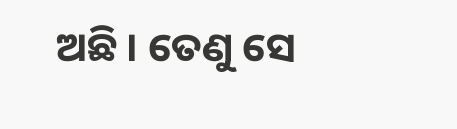ଅଛି । ତେଣୁ ସେ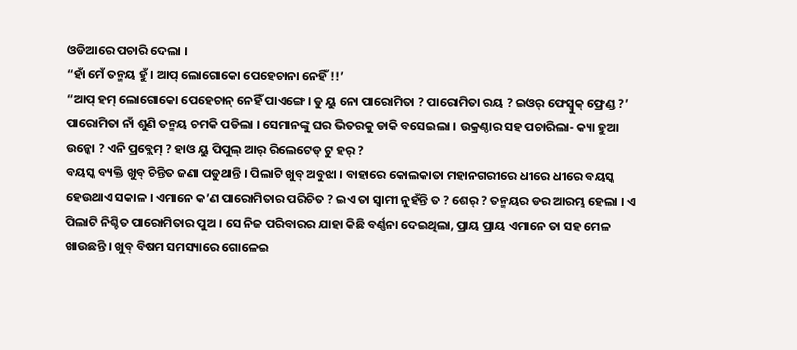ଓଡିଆରେ ପଚାରି ଦେଲା ।
“ହାଁ ମେଁ ତନ୍ମୟ ହୁଁ । ଆପ୍ ଲୋଗୋକୋ ପେହେଚାନା ନେହିଁ !!’
“ଆପ୍ ହମ୍ ଲୋଗୋକୋ ପେହେଚାନ୍ ନେହିଁ ପାଏଙ୍ଗେ । ଡୁ ୟୁ ନୋ ପାରୋମିତା ? ପାରୋମିତା ରୟ ? ଇଓର୍ ଫେସ୍ବୁକ୍ ଫ୍ରେଣ୍ଡ ?’
ପାରୋମିତା ନାଁ ଶୁଣି ତନ୍ମୟ ଚମକି ପଡିଲା । ସେମାନଙ୍କୁ ଘର ଭିତରକୁ ଡାକି ବସେଇଲା । ଉକ୍ରଣ୍ଠାର ସହ ପଚାରିଲା- କ୍ୟା ହୁଆ ଉନ୍କୋ ? ଏନି ପ୍ରବ୍ଲେମ୍ ? ହାଓ ୟୁ ପିପୁଲ୍ ଆର୍ ରିଲେଟେଡ୍ ଟୁ ହର୍ ?
ବୟସ୍କ ବ୍ୟକ୍ତି ଖୁବ୍ ଚିନ୍ତିତ ଜଣା ପଡୁଥାନ୍ତି । ପିଲାଟି ଖୁବ୍ ଅବୁଝା । ବାହାରେ କୋଲକାତା ମହାନଗରୀରେ ଧୀରେ ଧୀରେ ବୟସ୍କ ହେଉଥାଏ ସକାଳ । ଏମାନେ କ’ଣ ପାରୋମିତାର ପରିଚିତ ? ଇଏ ତା ସ୍ୱାମୀ ନୁହଁନ୍ତି ତ ? ଶେର୍ ? ତନ୍ମୟର ଡର ଆରମ୍ଭ ହେଲା । ଏ ପିଲାଟି ନିଶ୍ଚିତ ପାରୋମିତାର ପୁଅ । ସେ ନିଜ ପରିବାରର ଯାହା କିଛି ବର୍ଣ୍ଣନା ଦେଇଥିଲା, ପ୍ରାୟ ପ୍ରାୟ ଏମାନେ ତା ସହ ମେଳ ଖାଉଛନ୍ତି । ଖୁବ୍ ବିଷମ ସମସ୍ୟାରେ ଗୋଳେଇ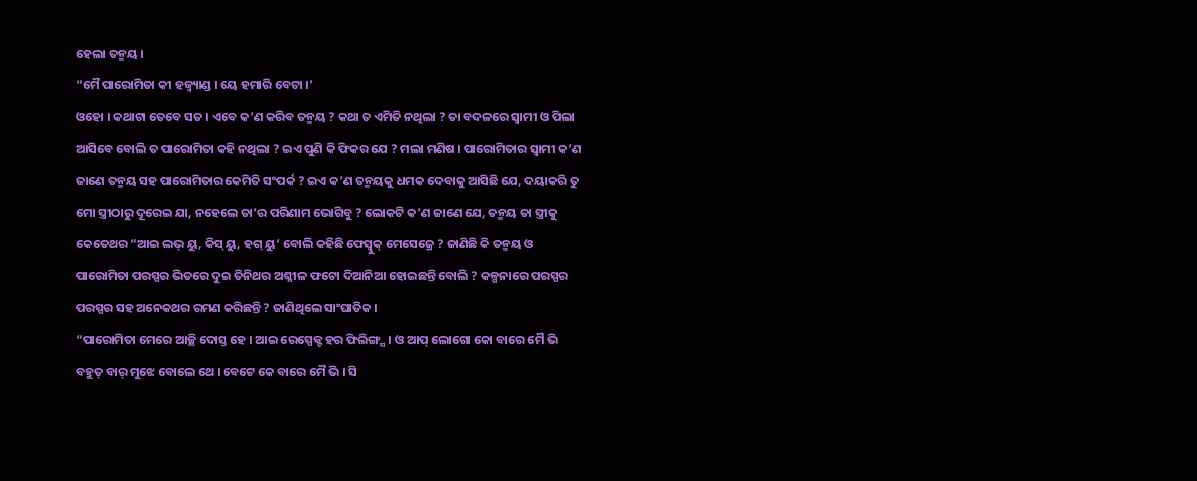ହେଲା ତନ୍ମୟ ।
“ମୈ ପାରୋମିତା କୀ ହଜ୍ବ୍ୟାଣ୍ଡ । ୟେ ହମାରି ବେଟା ।’
ଓହୋ । କଥାଟା ତେବେ ସତ । ଏବେ କ’ଣ କରିବ ତନ୍ମୟ ? କଥା ତ ଏମିତି ନଥିଲା ? ତା ବଦଳରେ ସ୍ୱାମୀ ଓ ପିଲା ଆସିବେ ବୋଲି ତ ପାରୋମିତା କହି ନଥିଲା ? ଇଏ ପୁଣି କି ଫିକର ଯେ ? ମଲା ମଣିଷ । ପାରୋମିତାର ସ୍ୱାମୀ କ’ଣ ଜାଣେ ତନ୍ମୟ ସହ ପାରୋମିତାର କେମିତି ସଂପର୍କ ? ଇଏ କ’ଣ ତନ୍ମୟକୁ ଧମକ ଦେବାକୁ ଆସିଛି ଯେ, ଦୟାକରି ତୁ ମୋ ସ୍ତ୍ରୀଠାରୁ ଦୂରେଇ ଯା, ନହେଲେ ତା’ର ପରିଣାମ ଭୋଗିବୁ ? ଲୋକଟି କ’ଣ ଜାଣେ ଯେ, ତନ୍ମୟ ତା ସ୍ତ୍ରୀକୁ କେତେଥର “ଆଇ ଲଭ୍ ୟୁ, କିସ୍ ୟୁ, ହଗ୍ ୟୁ’ ବୋଲି କହିଛି ଫେସ୍ବୁକ୍ ମେସେଜ୍ରେ ? ଜାଣିଛି କି ତନ୍ମୟ ଓ ପାରୋମିତା ପରସ୍ପର ଭିତରେ ଦୁଇ ତିନିଥର ଅଶ୍ଳୀଳ ଫଟୋ ଦିଆନିଆ ହୋଇଛନ୍ତି ବୋଲି ? କଳ୍ପନାରେ ପରସ୍ପର ପରସ୍ପର ସହ ଅନେକଥର ରମଣ କରିଛନ୍ତି ? ଜାଣିଥିଲେ ସାଂଘାତିକ ।
“ପାରୋମିତା ମେରେ ଆଚ୍ଛି ଦୋସ୍ତ ହେ । ଆଇ ରେସ୍ପେକ୍ଟ ହର ଫିଲିଙ୍ଗ୍ସ । ଓ ଆପ୍ ଲୋଗୋ କୋ ବାରେ ମୈ ଭି ବହୁତ୍ ବାର୍ ମୁଝେ ବୋଲେ ଥେ । ବେଟେ କେ ବାରେ ମୈ ଭି । ସି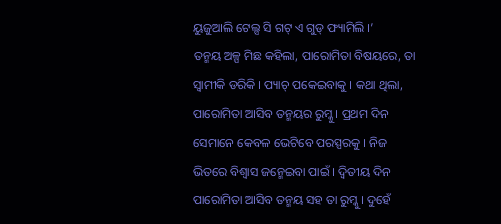ୟୁଜୁଆଲି ଟେଲ୍ସ ସି ଗଟ୍ ଏ ଗୁଡ୍ ଫ୍ୟାମିଲି ।’
ତନ୍ମୟ ଅଳ୍ପ ମିଛ କହିଲା, ପାରୋମିତା ବିଷୟରେ, ତା ସ୍ୱାମୀକି ଡରିକି । ପ୍ୟାଚ୍ ପକେଇବାକୁ । କଥା ଥିଲା, ପାରୋମିତା ଆସିବ ତନ୍ମୟର ରୁମ୍କୁ । ପ୍ରଥମ ଦିନ ସେମାନେ କେବଳ ଭେଟିବେ ପରସ୍ପରକୁ । ନିଜ ଭିତରେ ବିଶ୍ୱାସ ଜନ୍ମେଇବା ପାଇଁ । ଦ୍ୱିତୀୟ ଦିନ ପାରୋମିତା ଆସିବ ତନ୍ମୟ ସହ ତା ରୁମ୍କୁ । ଦୁହେଁ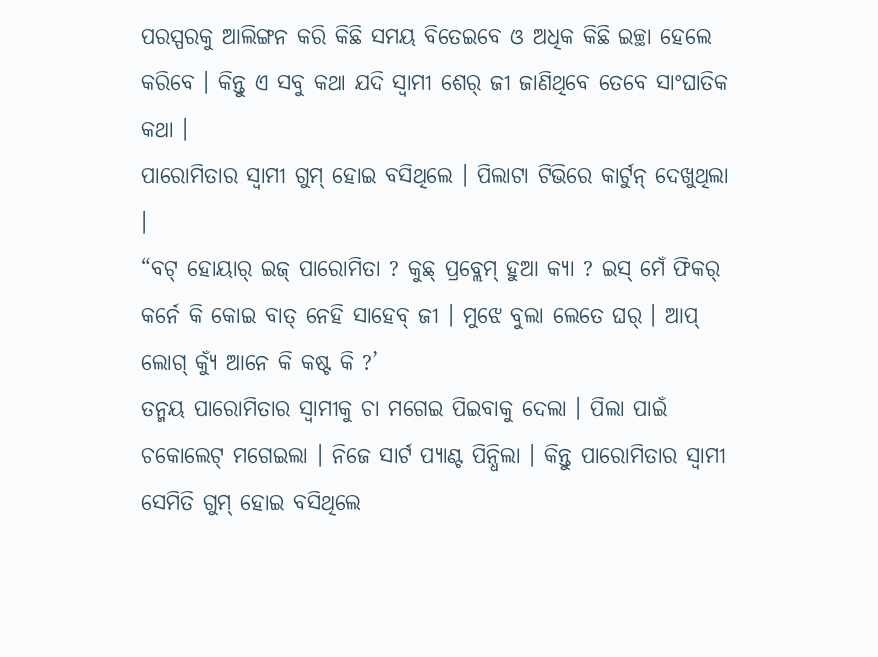ପରସ୍ପରକୁ ଆଲିଙ୍ଗନ କରି କିଛି ସମୟ ବିତେଇବେ ଓ ଅଧିକ କିଛି ଇଚ୍ଛା ହେଲେ କରିବେ । କିନ୍ତୁ ଏ ସବୁ କଥା ଯଦି ସ୍ୱାମୀ ଶେର୍ ଜୀ ଜାଣିଥିବେ ତେବେ ସାଂଘାତିକ କଥା ।
ପାରୋମିତାର ସ୍ୱାମୀ ଗୁମ୍ ହୋଇ ବସିଥିଲେ । ପିଲାଟା ଟିଭିରେ କାର୍ଟୁନ୍ ଦେଖୁଥିଲା ।
“ବଟ୍ ହୋୟାର୍ ଇଜ୍ ପାରୋମିତା ? କୁଛ୍ ପ୍ରବ୍ଲେମ୍ ହୁଆ କ୍ୟା ? ଇସ୍ ମେଁ ଫିକର୍ କର୍ନେ କି କୋଇ ବାତ୍ ନେହି ସାହେବ୍ ଜୀ । ମୁଝେ ବୁଲା ଲେତେ ଘର୍ । ଆପ୍ ଲୋଗ୍ କ୍ୟୁଁ ଆନେ କି କଷ୍ଟ କି ?’
ତନ୍ମୟ ପାରୋମିତାର ସ୍ୱାମୀକୁ ଚା ମଗେଇ ପିଇବାକୁ ଦେଲା । ପିଲା ପାଇଁ ଚକୋଲେଟ୍ ମଗେଇଲା । ନିଜେ ସାର୍ଟ ପ୍ୟାଣ୍ଟ ପିନ୍ଧିଲା । କିନ୍ତୁ ପାରୋମିତାର ସ୍ୱାମୀ ସେମିତି ଗୁମ୍ ହୋଇ ବସିଥିଲେ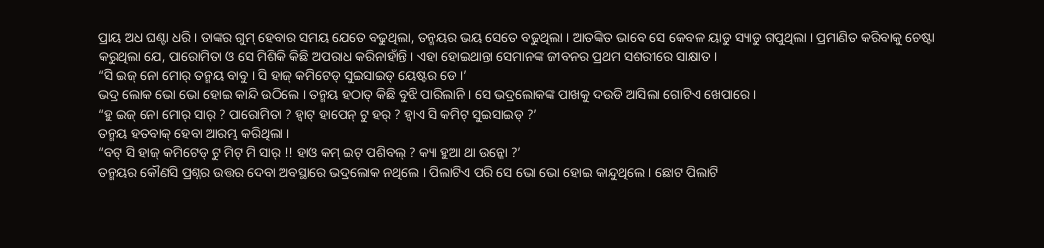ପ୍ରାୟ ଅଧ ଘଣ୍ଟା ଧରି । ତାଙ୍କର ଗୁମ୍ ହେବାର ସମୟ ଯେତେ ବଢୁଥିଲା, ତନ୍ମୟର ଭୟ ସେତେ ବଢୁଥିଲା । ଆତଙ୍କିତ ଭାବେ ସେ କେବଳ ୟାଡୁ ସ୍ୟାଡୁ ଗପୁଥିଲା । ପ୍ରମାଣିତ କରିବାକୁ ଚେଷ୍ଟା କରୁଥିଲା ଯେ, ପାରୋମିତା ଓ ସେ ମିଶିକି କିଛି ଅପରାଧ କରିନାହାଁନ୍ତି । ଏହା ହୋଇଥାନ୍ତା ସେମାନଙ୍କ ଜୀବନର ପ୍ରଥମ ସଶରୀରେ ସାକ୍ଷାତ ।
“ସି ଇଜ୍ ନୋ ମୋର୍ ତନ୍ମୟ ବାବୁ । ସି ହାଜ୍ କମିଟେଡ୍ ସୁଇସାଇଡ୍ ୟେଷ୍ଟର ଡେ ।’
ଭଦ୍ର ଲୋକ ଭୋ ଭୋ ହୋଇ କାନ୍ଦି ଉଠିଲେ । ତନ୍ମୟ ହଠାତ୍ କିଛି ବୁଝି ପାରିଲାନି । ସେ ଭଦ୍ରଲୋକଙ୍କ ପାଖକୁ ଦଉଡି ଆସିଲା ଗୋଟିଏ ଖେପାରେ ।
“ହୁ ଇଜ୍ ନୋ ମୋର୍ ସାର୍ ? ପାରୋମିତା ? ହ୍ୱାଟ୍ ହାପେନ୍ ଟୁ ହର୍ ? ହ୍ୱାଏ ସି କମିଟ୍ ସୁଇସାଇଡ୍ ?’
ତନ୍ମୟ ହତବାକ୍ ହେବା ଆରମ୍ଭ କରିଥିଲା ।
“ବଟ୍ ସି ହାଜ୍ କମିଟେଡ୍ ଟୁ ମିଟ୍ ମି ସାର୍ !! ହାଓ କମ୍ ଇଟ୍ ପଶିବଲ୍ ? କ୍ୟା ହୁଆ ଥା ଉନ୍କୋ ?’
ତନ୍ମୟର କୌଣସି ପ୍ରଶ୍ନର ଉତ୍ତର ଦେବା ଅବସ୍ଥାରେ ଭଦ୍ରଲୋକ ନଥିଲେ । ପିଲାଟିଏ ପରି ସେ ଭୋ ଭୋ ହୋଇ କାନ୍ଦୁଥିଲେ । ଛୋଟ ପିଲାଟି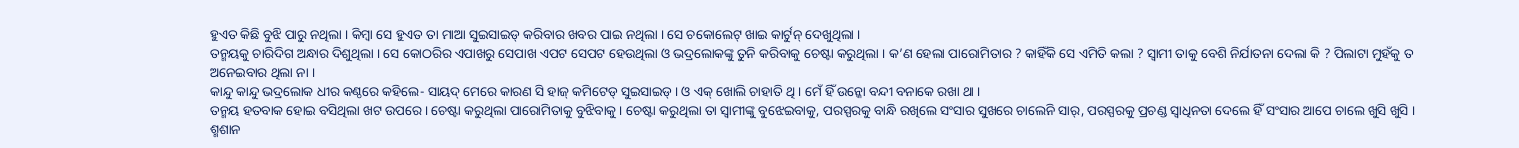ହୁଏତ କିଛି ବୁଝି ପାରୁ ନଥିଲା । କିମ୍ବା ସେ ହୁଏତ ତା ମାଆ ସୁଇସାଇଡ୍ କରିବାର ଖବର ପାଇ ନଥିଲା । ସେ ଚକୋଲେଟ୍ ଖାଇ କାର୍ଟୁନ୍ ଦେଖୁଥିଲା ।
ତନ୍ମୟକୁ ଚାରିଦିଗ ଅନ୍ଧାର ଦିଶୁଥିଲା । ସେ କୋଠରିର ଏପାଖରୁ ସେପାଖ ଏପଟ ସେପଟ ହେଉଥିଲା ଓ ଭଦ୍ରଲୋକଙ୍କୁ ତୁନି କରିବାକୁ ଚେଷ୍ଟା କରୁଥିଲା । କ’ଣ ହେଲା ପାରୋମିତାର ? କାହିଁକି ସେ ଏମିତି କଲା ? ସ୍ୱାମୀ ତାକୁ ବେଶି ନିର୍ଯାତନା ଦେଲା କି ? ପିଲାଟା ମୁହଁକୁ ତ ଅନେଇବାର ଥିଲା ନା ।
କାନ୍ଦୁ କାନ୍ଦୁ ଭଦ୍ରଲୋକ ଧୀର କଣ୍ଠରେ କହିଲେ- ସାୟଦ୍ ମେରେ କାରଣ ସି ହାଜ୍ କମିଟେଡ୍ ସୁଇସାଇଡ୍ । ଓ ଏକ୍ ଖୋଲି ଚାହାତି ଥି । ମେଁ ହିଁ ଉନ୍କୋ ବନ୍ଦୀ ବନାକେ ରଖା ଥା ।
ତନ୍ମୟ ହତବାକ ହୋଇ ବସିଥିଲା ଖଟ ଉପରେ । ଚେଷ୍ଟା କରୁଥିଲା ପାରୋମିତାକୁ ବୁଝିବାକୁ । ଚେଷ୍ଟା କରୁଥିଲା ତା ସ୍ୱାମୀଙ୍କୁ ବୁଝେଇବାକୁ, ପରସ୍ପରକୁ ବାନ୍ଧି ରଖିଲେ ସଂସାର ସୁଖରେ ଚାଲେନି ସାର୍, ପରସ୍ପରକୁ ପ୍ରଚଣ୍ଡ ସ୍ୱାଧିନତା ଦେଲେ ହିଁ ସଂସାର ଆପେ ଚାଲେ ଖୁସି ଖୁସି ।
ଶ୍ମଶାନ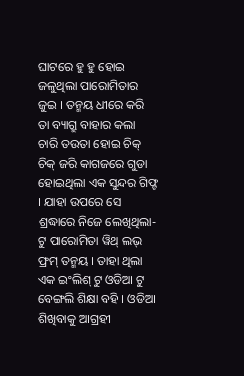ଘାଟରେ ହୁ ହୁ ହୋଇ ଜଳୁଥିଲା ପାରୋମିତାର ଜୁଇ । ତନ୍ମୟ ଧୀରେ କରି ତା ବ୍ୟାଗ୍ରୁ ବାହାର କଲା ଚାରି ତଉତା ହୋଇ ଚିକ୍ ଚିକ୍ ଜରି କାଗଜରେ ଗୁଡା ହୋଇଥିଲା ଏକ ସୁନ୍ଦର ଗିଫ୍ଟ । ଯାହା ଉପରେ ସେ ଶ୍ରଦ୍ଧାରେ ନିଜେ ଲେଖିଥିଲା- ଟୁ ପାରୋମିତା ୱିଥ୍ ଲଭ୍ ଫ୍ରମ୍ ତନ୍ମୟ । ତାହା ଥିଲା ଏକ ଇଂଲିଶ୍ ଟୁ ଓଡିଆ ଟୁ ବେଙ୍ଗଲି ଶିକ୍ଷା ବହି । ଓଡିଆ ଶିଖିବାକୁ ଆଗ୍ରହୀ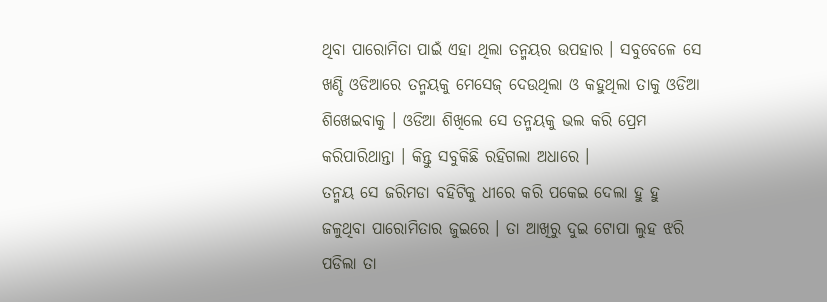ଥିବା ପାରୋମିତା ପାଇଁ ଏହା ଥିଲା ତନ୍ମୟର ଉପହାର । ସବୁବେଳେ ସେ ଖଣ୍ଡି ଓଡିଆରେ ତନ୍ମୟକୁ ମେସେଜ୍ ଦେଉଥିଲା ଓ କହୁଥିଲା ତାକୁ ଓଡିଆ ଶିଖେଇବାକୁ । ଓଡିଆ ଶିଖିଲେ ସେ ତନ୍ମୟକୁ ଭଲ କରି ପ୍ରେମ କରିପାରିଥାନ୍ତା । କିନ୍ତୁ ସବୁକିଛି ରହିଗଲା ଅଧାରେ ।
ତନ୍ମୟ ସେ ଜରିମଡା ବହିଟିକୁ ଧୀରେ କରି ପକେଇ ଦେଲା ହୁ ହୁ ଜଳୁଥିବା ପାରୋମିତାର ଜୁଇରେ । ତା ଆଖିରୁ ଦୁଇ ଟୋପା ଲୁହ ଝରି ପଡିଲା ତା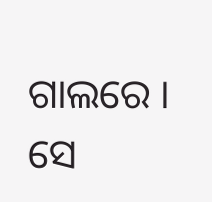ଗାଲରେ ।
ସେ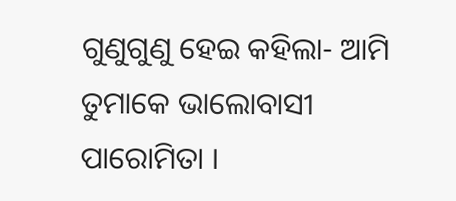ଗୁଣୁଗୁଣୁ ହେଇ କହିଲା- ଆମି ତୁମାକେ ଭାଲୋବାସୀ ପାରୋମିତା ।